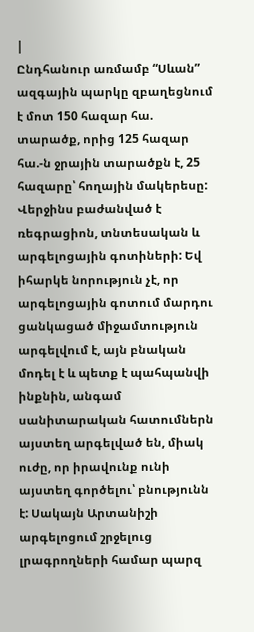|
Ընդհանուր առմամբ “Սևան” ազգային պարկը զբաղեցնում է մոտ 150 հազար հա. տարածք, որից 125 հազար հա.-ն ջրային տարածքն է, 25 հազարը՝ հողային մակերեսը: Վերջինս բաժանված է ռեգրացիոն, տնտեսական և արգելոցային գոտիների: Եվ իհարկե նորություն չէ, որ արգելոցային գոտում մարդու ցանկացած միջամտություն արգելվում է, այն բնական մոդել է և պետք է պահպանվի ինքնին, անգամ սանիտարական հատումներն այստեղ արգելված են, միակ ուժը, որ իրավունք ունի այստեղ գործելու՝ բնությունն է: Սակայն Արտանիշի արգելոցում շրջելուց լրագրողների համար պարզ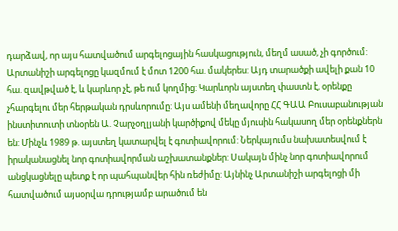դարձավ, որ այս հատվածում արգելոցային հասկացություն, մեղմ ասած, չի գործում: Արտանիշի արգելոցը կազմում է մոտ 1200 հա. մակերես: Այդ տարածքի ավելի քան 10 հա. զավթված է, և կարևոր չէ, թե ում կողմից: Կարևորն այստեղ փաստն է, օրենքը չհարգելու մեր հերթական դրսևորումը: Այս ամենի մեղավորը ՀՀ ԳԱԱ Բուսաբանության ինստիտուտի տնօրեն Ա. Չարչօղլյանի կարծիքով մեկը մյուսին հակասող մեր օրենքներն են: Մինչև 1989 թ. այստեղ կատարվել է գոտիավորում: Ներկայումս նախատեսվում է իրականացնել նոր գոտիավորման աշխատանքներ: Սակայն մինչ նոր գոտիավորում անցկացնելը պետք է որ պահպանվեր հին ռեժիմը: Այնինչ Արտանիշի արգելոցի մի հատվածում այսօրվա դրությամբ արածում են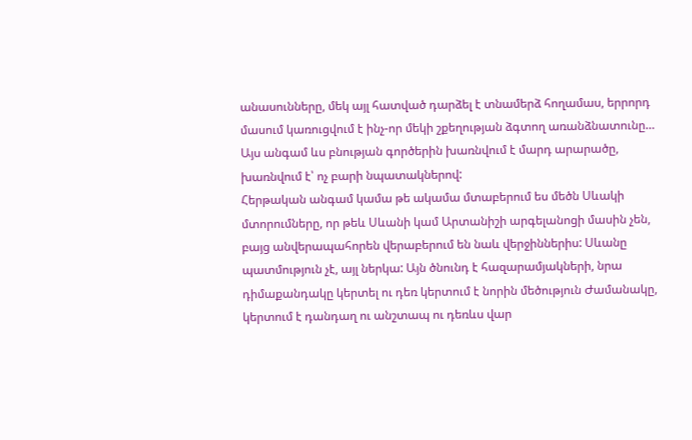անասունները, մեկ այլ հատված դարձել է տնամերձ հողամաս, երրորդ մասում կառուցվում է ինչ-որ մեկի շքեղության ձգտող առանձնատունը…
Այս անգամ ևս բնության գործերին խառնվում է մարդ արարածը, խառնվում է՝ ոչ բարի նպատակներով:
Հերթական անգամ կամա թե ակամա մտաբերում ես մեծն Սևակի մտորումները, որ թեև Սևանի կամ Արտանիշի արգելանոցի մասին չեն, բայց անվերապահորեն վերաբերում են նաև վերջիններիս: Սևանը պատմություն չէ, այլ ներկա: Այն ծնունդ է հազարամյակների, նրա դիմաքանդակը կերտել ու դեռ կերտում է նորին մեծություն Ժամանակը, կերտում է դանդաղ ու անշտապ ու դեռևս վար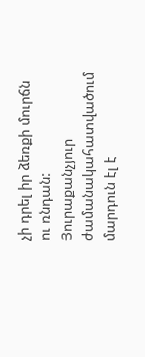չի դրել իր ձեռքի մուրճն ու ռնդան: Յուրաքանչյուր ժամանակահատվածում մարդուն էլ է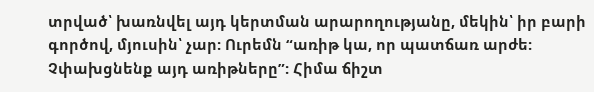տրված՝ խառնվել այդ կերտման արարողությանը, մեկին՝ իր բարի գործով, մյուսին՝ չար: Ուրեմն “առիթ կա, որ պատճառ արժե: Չփախցնենք այդ առիթները”: Հիմա ճիշտ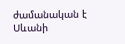ժամանական է Սևանի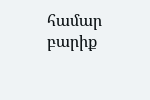համար բարիք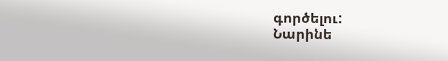գործելու:
Նարինե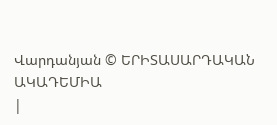Վարդանյան © ԵՐԻՏԱՍԱՐԴԱԿԱՆ ԱԿԱԴԵՄԻԱ
|